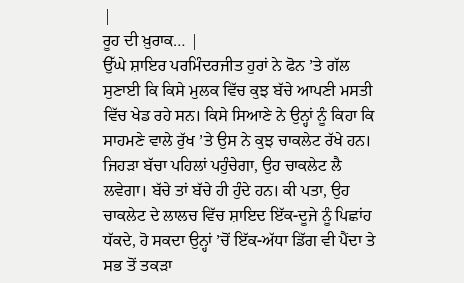|
ਰੂਹ ਦੀ ਖ਼ੁਰਾਕ… |
ਉੱਘੇ ਸ਼ਾਇਰ ਪਰਮਿੰਦਰਜੀਤ ਹੁਰਾਂ ਨੇ ਫੋਨ ’ਤੇ ਗੱਲ ਸੁਣਾਈ ਕਿ ਕਿਸੇ ਮੁਲਕ ਵਿੱਚ ਕੁਝ ਬੱਚੇ ਆਪਣੀ ਮਸਤੀ ਵਿੱਚ ਖੇਡ ਰਹੇ ਸਨ। ਕਿਸੇ ਸਿਆਣੇ ਨੇ ਉਨ੍ਹਾਂ ਨੂੰ ਕਿਹਾ ਕਿ ਸਾਹਮਣੇ ਵਾਲੇ ਰੁੱਖ ’ਤੇ ਉਸ ਨੇ ਕੁਝ ਚਾਕਲੇਟ ਰੱਖੇ ਹਨ। ਜਿਹੜਾ ਬੱਚਾ ਪਹਿਲਾਂ ਪਹੁੰਚੇਗਾ, ਉਹ ਚਾਕਲੇਟ ਲੈ ਲਵੇਗਾ। ਬੱਚੇ ਤਾਂ ਬੱਚੇ ਹੀ ਹੁੰਦੇ ਹਨ। ਕੀ ਪਤਾ, ਉਹ ਚਾਕਲੇਟ ਦੇ ਲਾਲਚ ਵਿੱਚ ਸ਼ਾਇਦ ਇੱਕ-ਦੂਜੇ ਨੂੰ ਪਿਛਾਂਹ ਧੱਕਦੇ, ਹੋ ਸਕਦਾ ਉਨ੍ਹਾਂ ’ਚੋਂ ਇੱਕ-ਅੱਧਾ ਡਿੱਗ ਵੀ ਪੈਂਦਾ ਤੇ ਸਭ ਤੋਂ ਤਕੜਾ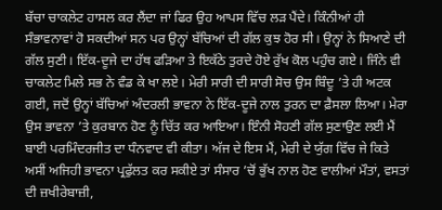ਬੱਚਾ ਚਾਕਲੇਟ ਹਾਸਲ ਕਰ ਲੈਂਦਾ ਜਾਂ ਫਿਰ ਉਹ ਆਪਸ ਵਿੱਚ ਲੜ ਪੈਂਦੇ। ਕਿੰਨੀਆਂ ਹੀ ਸੰਭਾਵਨਾਵਾਂ ਹੋ ਸਕਦੀਆਂ ਸਨ ਪਰ ਉਨ੍ਹਾਂ ਬੱਚਿਆਂ ਦੀ ਗੱਲ ਕੁਝ ਹੋਰ ਸੀ। ਉਨ੍ਹਾਂ ਨੇ ਸਿਆਣੇ ਦੀ ਗੱਲ ਸੁਣੀ। ਇੱਕ-ਦੂਜੇ ਦਾ ਹੱਥ ਫੜਿਆ ਤੇ ਇਕੱਠੇ ਤੁਰਦੇ ਹੋਏ ਰੁੱਖ ਕੋਲ ਪਹੁੰਚ ਗਏ। ਜਿੰਨੇ ਵੀ ਚਾਕਲੇਟ ਮਿਲੇ ਸਭ ਨੇ ਵੰਡ ਕੇ ਖਾ ਲਏ। ਮੇਰੀ ਸਾਰੀ ਦੀ ਸਾਰੀ ਸੋਚ ਉਸ ਬਿੰਦੂ ’ਤੇ ਹੀ ਅਟਕ ਗਈ, ਜਦੋਂ ਉਨ੍ਹਾਂ ਬੱਚਿਆਂ ਅੰਦਰਲੀ ਭਾਵਨਾ ਨੇ ਇੱਕ-ਦੂਜੇ ਨਾਲ ਤੁਰਨ ਦਾ ਫ਼ੈਸਲਾ ਲਿਆ। ਮੇਰਾ ਉਸ ਭਾਵਨਾ ’ਤੇ ਕੁਰਬਾਨ ਹੋਣ ਨੂੰ ਚਿੱਤ ਕਰ ਆਇਆ। ਇੰਨੀ ਸੋਹਣੀ ਗੱਲ ਸੁਣਾਉਣ ਲਈ ਮੈਂ ਬਾਈ ਪਰਮਿੰਦਰਜੀਤ ਦਾ ਧੰਨਵਾਦ ਵੀ ਕੀਤਾ। ਅੱਜ ਦੇ ਇਸ ਮੈਂ, ਮੇਰੀ ਦੇ ਯੁੱਗ ਵਿੱਚ ਜੇ ਕਿਤੇ ਅਸੀਂ ਅਜਿਹੀ ਭਾਵਨਾ ਪ੍ਰਫੁੱਲਤ ਕਰ ਸਕੀਏ ਤਾਂ ਸੰਸਾਰ ’ਚੋਂ ਭੁੱਖ ਨਾਲ ਹੋਣ ਵਾਲੀਆਂ ਮੌਤਾਂ, ਵਸਤਾਂ ਦੀ ਜ਼ਖੀਰੇਬਾਜ਼ੀ,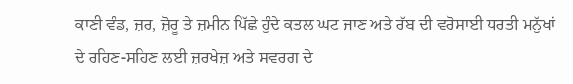ਕਾਣੀ ਵੰਡ, ਜ਼ਰ, ਜ਼ੋਰੂ ਤੇ ਜ਼ਮੀਨ ਪਿੱਛੇ ਹੁੰਦੇ ਕਤਲ ਘਟ ਜਾਣ ਅਤੇ ਰੱਬ ਦੀ ਵਰੋਸਾਈ ਧਰਤੀ ਮਨੁੱਖਾਂ ਦੇ ਰਹਿਣ-ਸਹਿਣ ਲਈ ਜ਼ਰਖੇਜ਼ ਅਤੇ ਸਵਰਗ ਦੇ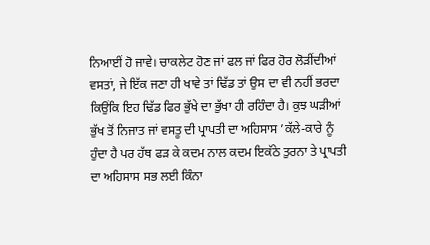ਨਿਆਈਂ ਹੋ ਜਾਵੇ। ਚਾਕਲੇਟ ਹੋਣ ਜਾਂ ਫਲ ਜਾਂ ਫਿਰ ਹੋਰ ਲੋੜੀਂਦੀਆਂ ਵਸਤਾਂ, ਜੇ ਇੱਕ ਜਣਾ ਹੀ ਖਾਵੇ ਤਾਂ ਢਿੱਡ ਤਾਂ ਉਸ ਦਾ ਵੀ ਨਹੀਂ ਭਰਦਾ ਕਿਉਂਕਿ ਇਹ ਢਿੱਡ ਫਿਰ ਭੁੱਖੇ ਦਾ ਭੁੱਖਾ ਹੀ ਰਹਿੰਦਾ ਹੈ। ਕੁਝ ਘੜੀਆਂ ਭੁੱਖ ਤੋਂ ਨਿਜਾਤ ਜਾਂ ਵਸਤੂ ਦੀ ਪ੍ਰਾਪਤੀ ਦਾ ਅਹਿਸਾਸ ’ਕੱਲੇ-ਕਾਰੇ ਨੂੰ ਹੁੰਦਾ ਹੈ ਪਰ ਹੱਥ ਫੜ ਕੇ ਕਦਮ ਨਾਲ ਕਦਮ ਇਕੱਠੇ ਤੁਰਨਾ ਤੇ ਪ੍ਰਾਪਤੀ ਦਾ ਅਹਿਸਾਸ ਸਭ ਲਈ ਕਿੰਨਾ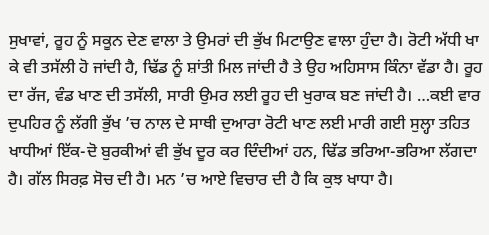ਸੁਖਾਵਾਂ, ਰੂਹ ਨੂੰ ਸਕੂਨ ਦੇਣ ਵਾਲਾ ਤੇ ਉਮਰਾਂ ਦੀ ਭੁੱਖ ਮਿਟਾਉਣ ਵਾਲਾ ਹੁੰਦਾ ਹੈ। ਰੋਟੀ ਅੱਧੀ ਖਾ ਕੇ ਵੀ ਤਸੱਲੀ ਹੋ ਜਾਂਦੀ ਹੈ, ਢਿੱਡ ਨੂੰ ਸ਼ਾਂਤੀ ਮਿਲ ਜਾਂਦੀ ਹੈ ਤੇ ਉਹ ਅਹਿਸਾਸ ਕਿੰਨਾ ਵੱਡਾ ਹੈ। ਰੂਹ ਦਾ ਰੱਜ, ਵੰਡ ਖਾਣ ਦੀ ਤਸੱਲੀ, ਸਾਰੀ ਉਮਰ ਲਈ ਰੂਹ ਦੀ ਖੁਰਾਕ ਬਣ ਜਾਂਦੀ ਹੈ। …ਕਈ ਵਾਰ ਦੁਪਹਿਰ ਨੂੰ ਲੱਗੀ ਭੁੱਖ ’ਚ ਨਾਲ ਦੇ ਸਾਥੀ ਦੁਆਰਾ ਰੋਟੀ ਖਾਣ ਲਈ ਮਾਰੀ ਗਈ ਸੁਲ੍ਹਾ ਤਹਿਤ ਖਾਧੀਆਂ ਇੱਕ-ਦੋ ਬੁਰਕੀਆਂ ਵੀ ਭੁੱਖ ਦੂਰ ਕਰ ਦਿੰਦੀਆਂ ਹਨ, ਢਿੱਡ ਭਰਿਆ-ਭਰਿਆ ਲੱਗਦਾ ਹੈ। ਗੱਲ ਸਿਰਫ਼ ਸੋਚ ਦੀ ਹੈ। ਮਨ ’ਚ ਆਏ ਵਿਚਾਰ ਦੀ ਹੈ ਕਿ ਕੁਝ ਖਾਧਾ ਹੈ।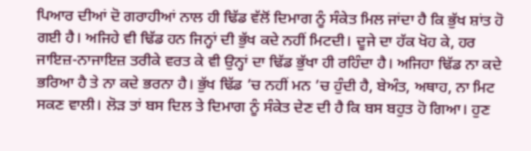ਪਿਆਰ ਦੀਆਂ ਦੋ ਗਰਾਹੀਆਂ ਨਾਲ ਹੀ ਢਿੱਡ ਵੱਲੋਂ ਦਿਮਾਗ ਨੂੰ ਸੰਕੇਤ ਮਿਲ ਜਾਂਦਾ ਹੈ ਕਿ ਭੁੱਖ ਸ਼ਾਂਤ ਹੋ ਗਈ ਹੈ। ਅਜਿਹੇ ਵੀ ਢਿੱਡ ਹਨ ਜਿਨ੍ਹਾਂ ਦੀ ਭੁੱਖ ਕਦੇ ਨਹੀਂ ਮਿਟਦੀ। ਦੂਜੇ ਦਾ ਹੱਕ ਖੋਹ ਕੇ, ਹਰ ਜਾਇਜ਼-ਨਾਜਾਇਜ਼ ਤਰੀਕੇ ਵਰਤ ਕੇ ਵੀ ਉਨ੍ਹਾਂ ਦਾ ਢਿੱਡ ਭੁੱਖਾ ਹੀ ਰਹਿੰਦਾ ਹੈ। ਅਜਿਹਾ ਢਿੱਡ ਨਾ ਕਦੇ ਭਰਿਆ ਹੈ ਤੇ ਨਾ ਕਦੇ ਭਰਨਾ ਹੈ। ਭੁੱਖ ਢਿੱਡ ’ਚ ਨਹੀਂ ਮਨ ’ਚ ਹੁੰਦੀ ਹੈ, ਬੇਅੰਤ, ਅਥਾਹ, ਨਾ ਮਿਟ ਸਕਣ ਵਾਲੀ। ਲੋੜ ਤਾਂ ਬਸ ਦਿਲ ਤੇ ਦਿਮਾਗ ਨੂੰ ਸੰਕੇਤ ਦੇਣ ਦੀ ਹੈ ਕਿ ਬਸ ਬਹੁਤ ਹੋ ਗਿਆ। ਹੁਣ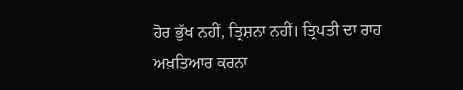ਹੋਰ ਭੁੱਖ ਨਹੀਂ, ਤ੍ਰਿਸ਼ਨਾ ਨਹੀਂ। ਤ੍ਰਿਪਤੀ ਦਾ ਰਾਹ ਅਖ਼ਤਿਆਰ ਕਰਨਾ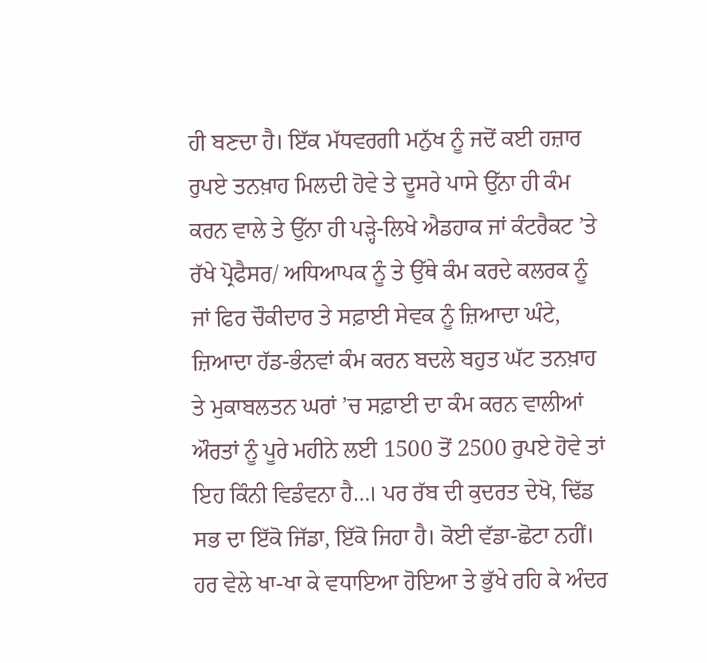ਹੀ ਬਣਦਾ ਹੈ। ਇੱਕ ਮੱਧਵਰਗੀ ਮਨੁੱਖ ਨੂੰ ਜਦੋਂ ਕਈ ਹਜ਼ਾਰ ਰੁਪਏ ਤਨਖ਼ਾਹ ਮਿਲਦੀ ਹੋਵੇ ਤੇ ਦੂਸਰੇ ਪਾਸੇ ਉੱਨਾ ਹੀ ਕੰਮ ਕਰਨ ਵਾਲੇ ਤੇ ਉੱਨਾ ਹੀ ਪੜ੍ਹੇ-ਲਿਖੇ ਐਡਹਾਕ ਜਾਂ ਕੰਟਰੈਕਟ ’ਤੇ ਰੱਖੇ ਪ੍ਰੋਫੈਸਰ/ ਅਧਿਆਪਕ ਨੂੰ ਤੇ ਉੱਥੇ ਕੰਮ ਕਰਦੇ ਕਲਰਕ ਨੂੰ ਜਾਂ ਫਿਰ ਚੌਕੀਦਾਰ ਤੇ ਸਫ਼ਾਈ ਸੇਵਕ ਨੂੰ ਜ਼ਿਆਦਾ ਘੰਟੇ, ਜ਼ਿਆਦਾ ਹੱਡ-ਭੰਨਵਾਂ ਕੰਮ ਕਰਨ ਬਦਲੇ ਬਹੁਤ ਘੱਟ ਤਨਖ਼ਾਹ ਤੇ ਮੁਕਾਬਲਤਨ ਘਰਾਂ ’ਚ ਸਫ਼ਾਈ ਦਾ ਕੰਮ ਕਰਨ ਵਾਲੀਆਂ ਔਰਤਾਂ ਨੂੰ ਪੂਰੇ ਮਹੀਨੇ ਲਈ 1500 ਤੋਂ 2500 ਰੁਪਏ ਹੋਵੇ ਤਾਂ ਇਹ ਕਿੰਨੀ ਵਿਡੰਵਨਾ ਹੈ…। ਪਰ ਰੱਬ ਦੀ ਕੁਦਰਤ ਦੇਖੋ, ਢਿੱਡ ਸਭ ਦਾ ਇੱਕੋ ਜਿੱਡਾ, ਇੱਕੋ ਜਿਹਾ ਹੈ। ਕੋਈ ਵੱਡਾ-ਛੋਟਾ ਨਹੀਂ। ਹਰ ਵੇਲੇ ਖਾ-ਖਾ ਕੇ ਵਧਾਇਆ ਹੋਇਆ ਤੇ ਭੁੱਖੇ ਰਹਿ ਕੇ ਅੰਦਰ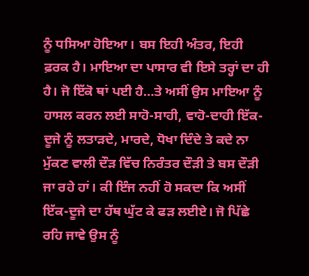ਨੂੰ ਧਸਿਆ ਹੋਇਆ। ਬਸ ਇਹੀ ਅੰਤਰ, ਇਹੀ ਫ਼ਰਕ ਹੈ। ਮਾਇਆ ਦਾ ਪਾਸਾਰ ਵੀ ਇਸੇ ਤਰ੍ਹਾਂ ਦਾ ਹੀ ਹੈ। ਜੋ ਇੱਕੋ ਥਾਂ ਪਈ ਹੈ…ਤੇ ਅਸੀਂ ਉਸ ਮਾਇਆ ਨੂੰ ਹਾਸਲ ਕਰਨ ਲਈ ਸਾਹੋ-ਸਾਹੀ, ਵਾਹੋ-ਦਾਹੀ ਇੱਕ-ਦੂਜੇ ਨੂੰ ਲਤਾੜਦੇ, ਮਾਰਦੇ, ਧੋਖਾ ਦਿੰਦੇ ਤੇ ਕਦੇ ਨਾ ਮੁੱਕਣ ਵਾਲੀ ਦੌੜ ਵਿੱਚ ਨਿਰੰਤਰ ਦੌੜੀ ਤੇ ਬਸ ਦੌੜੀ ਜਾ ਰਹੇ ਹਾਂ। ਕੀ ਇੰਜ ਨਹੀਂ ਹੋ ਸਕਦਾ ਕਿ ਅਸੀਂ ਇੱਕ-ਦੂਜੇ ਦਾ ਹੱਥ ਘੁੱਟ ਕੇ ਫੜ ਲਈਏ। ਜੋ ਪਿੱਛੇ ਰਹਿ ਜਾਵੇ ਉਸ ਨੂੰ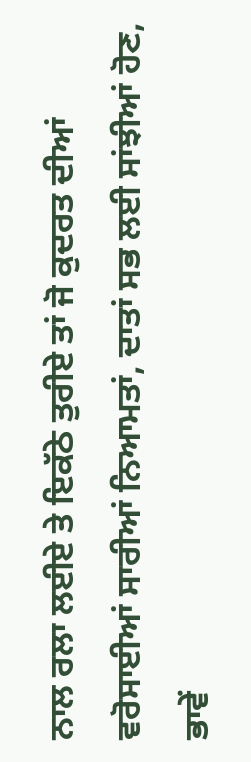ਨਾਲ ਰਲਾ ਲਈਏ ਤੇ ਇਕੱਠੇ ਤੁਰੀਏ ਤਾਂ ਜੋ ਕੁਦਰਤ ਦੀਆਂ ਵਰੋਸਾਈਆਂ ਸਾਰੀਆਂ ਨਿਆਮਤਾਂ, ਦਾਤਾਂ ਸਭ ਲਈ ਸਾਂਝੀਆਂ ਹੋਣ, ਭਾਵੇਂ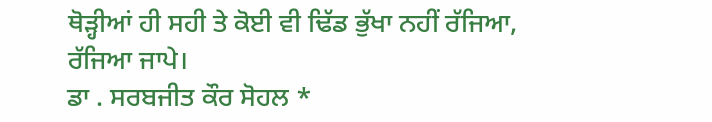ਥੋੜ੍ਹੀਆਂ ਹੀ ਸਹੀ ਤੇ ਕੋਈ ਵੀ ਢਿੱਡ ਭੁੱਖਾ ਨਹੀਂ ਰੱਜਿਆ, ਰੱਜਿਆ ਜਾਪੇ।
ਡਾ . ਸਰਬਜੀਤ ਕੌਰ ਸੋਹਲ *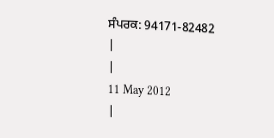ਸੰਪਰਕ: 94171-82482
|
|
11 May 2012
|